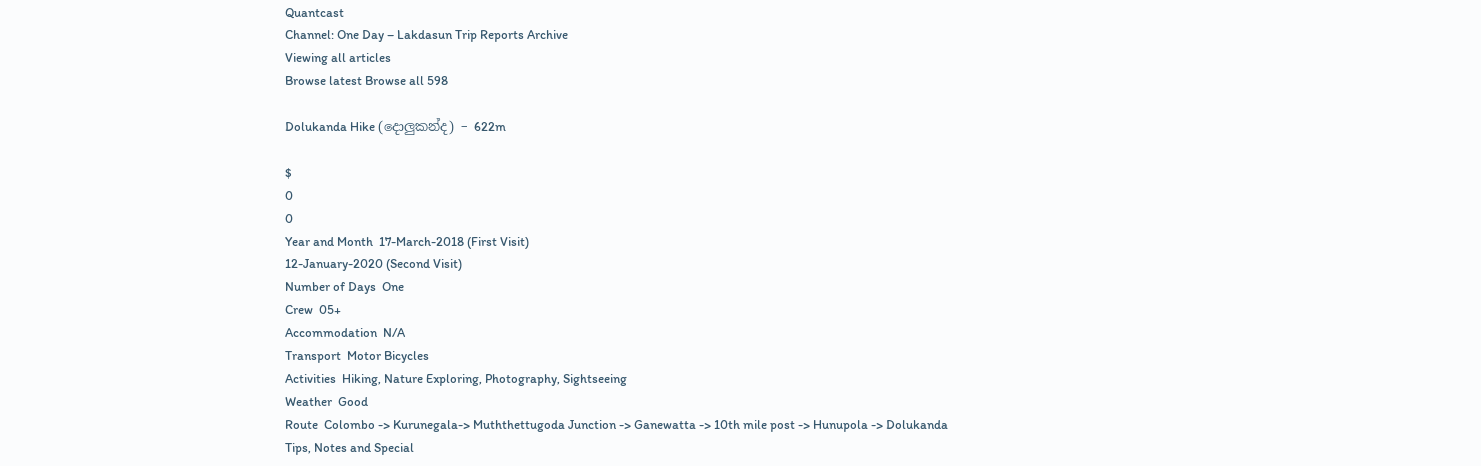Quantcast
Channel: One Day – Lakdasun Trip Reports Archive
Viewing all articles
Browse latest Browse all 598

Dolukanda Hike (දොලුකන්ද) – 622m

$
0
0
Year and Month  17-March-2018 (First Visit)
12-January-2020 (Second Visit)
Number of Days  One
Crew  05+
Accommodation  N/A
Transport  Motor Bicycles
Activities  Hiking, Nature Exploring, Photography, Sightseeing
Weather  Good
Route  Colombo -> Kurunegala-> Muththettugoda Junction -> Ganewatta -> 10th mile post -> Hunupola -> Dolukanda
Tips, Notes and Special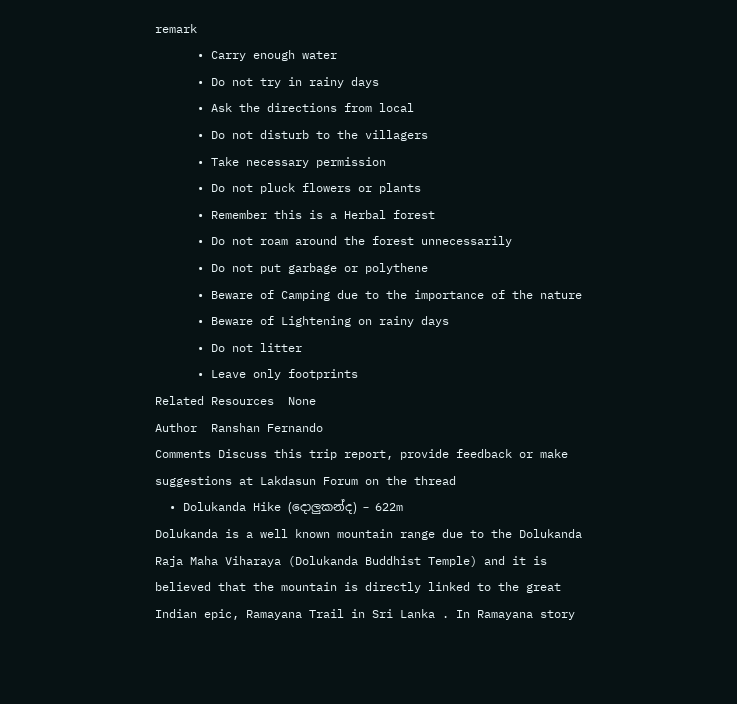remark
      • Carry enough water
      • Do not try in rainy days
      • Ask the directions from local
      • Do not disturb to the villagers
      • Take necessary permission
      • Do not pluck flowers or plants
      • Remember this is a Herbal forest
      • Do not roam around the forest unnecessarily
      • Do not put garbage or polythene
      • Beware of Camping due to the importance of the nature
      • Beware of Lightening on rainy days
      • Do not litter
      • Leave only footprints
Related Resources  None
Author  Ranshan Fernando
Comments Discuss this trip report, provide feedback or make suggestions at Lakdasun Forum on the thread
  • Dolukanda Hike (දොලුකන්ද) – 622m
Dolukanda is a well known mountain range due to the Dolukanda Raja Maha Viharaya (Dolukanda Buddhist Temple) and it is believed that the mountain is directly linked to the great Indian epic, Ramayana Trail in Sri Lanka . In Ramayana story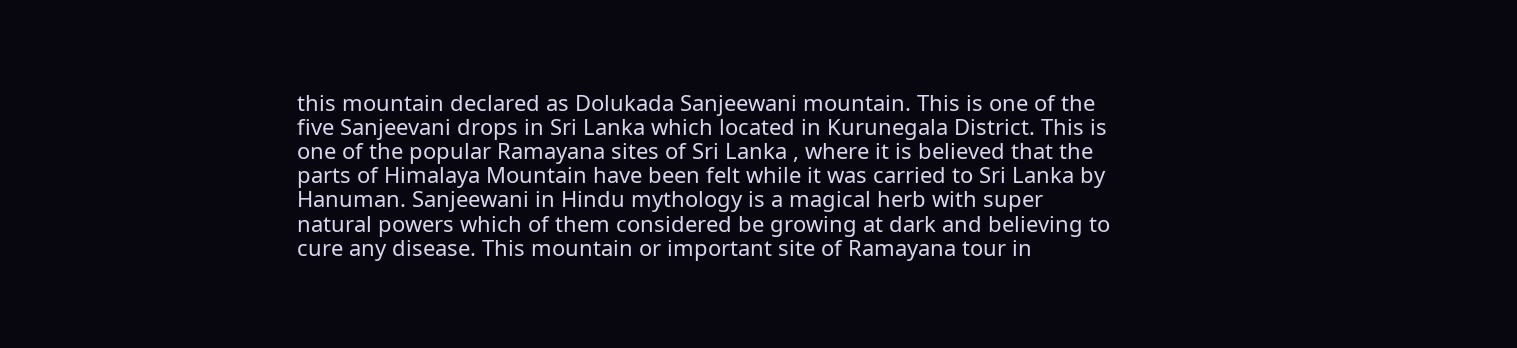this mountain declared as Dolukada Sanjeewani mountain. This is one of the five Sanjeevani drops in Sri Lanka which located in Kurunegala District. This is one of the popular Ramayana sites of Sri Lanka , where it is believed that the parts of Himalaya Mountain have been felt while it was carried to Sri Lanka by Hanuman. Sanjeewani in Hindu mythology is a magical herb with super natural powers which of them considered be growing at dark and believing to cure any disease. This mountain or important site of Ramayana tour in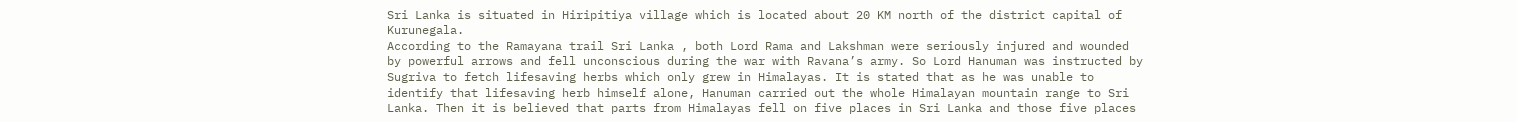Sri Lanka is situated in Hiripitiya village which is located about 20 KM north of the district capital of Kurunegala.
According to the Ramayana trail Sri Lanka , both Lord Rama and Lakshman were seriously injured and wounded by powerful arrows and fell unconscious during the war with Ravana’s army. So Lord Hanuman was instructed by Sugriva to fetch lifesaving herbs which only grew in Himalayas. It is stated that as he was unable to identify that lifesaving herb himself alone, Hanuman carried out the whole Himalayan mountain range to Sri Lanka. Then it is believed that parts from Himalayas fell on five places in Sri Lanka and those five places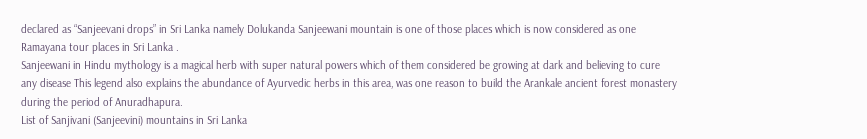declared as “Sanjeevani drops” in Sri Lanka namely Dolukanda Sanjeewani mountain is one of those places which is now considered as one Ramayana tour places in Sri Lanka .
Sanjeewani in Hindu mythology is a magical herb with super natural powers which of them considered be growing at dark and believing to cure any disease This legend also explains the abundance of Ayurvedic herbs in this area, was one reason to build the Arankale ancient forest monastery during the period of Anuradhapura.
List of Sanjivani (Sanjeevini) mountains in Sri Lanka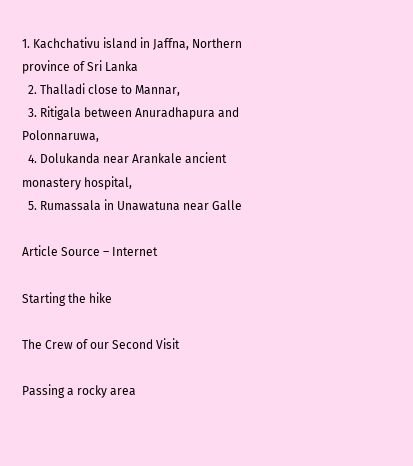1. Kachchativu island in Jaffna, Northern province of Sri Lanka
  2. Thalladi close to Mannar,
  3. Ritigala between Anuradhapura and Polonnaruwa,
  4. Dolukanda near Arankale ancient monastery hospital,
  5. Rumassala in Unawatuna near Galle

Article Source – Internet

Starting the hike

The Crew of our Second Visit

Passing a rocky area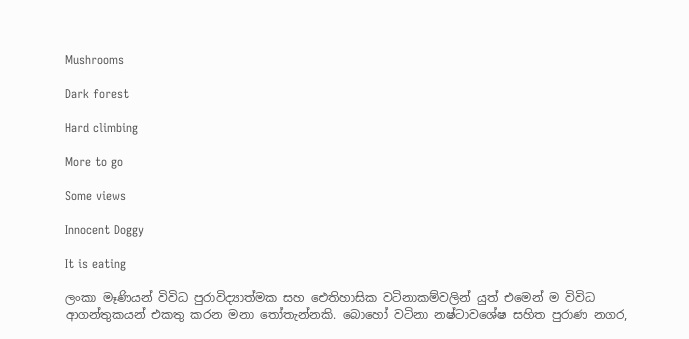Mushrooms

Dark forest

Hard climbing

More to go

Some views

Innocent Doggy

It is eating

ලංකා මෑණියන් විවිධ පුරාවිද්‍යාත්මක සහ ඓතිහාසික වටිනාකම්වලින් යුත් එමෙන් ම විවිධ ආගන්තුකයන් එකතු කරන මනා තෝතැන්නකි. බොහෝ වටිනා නෂ්ටාවශේෂ සහිත පුරාණ නගර,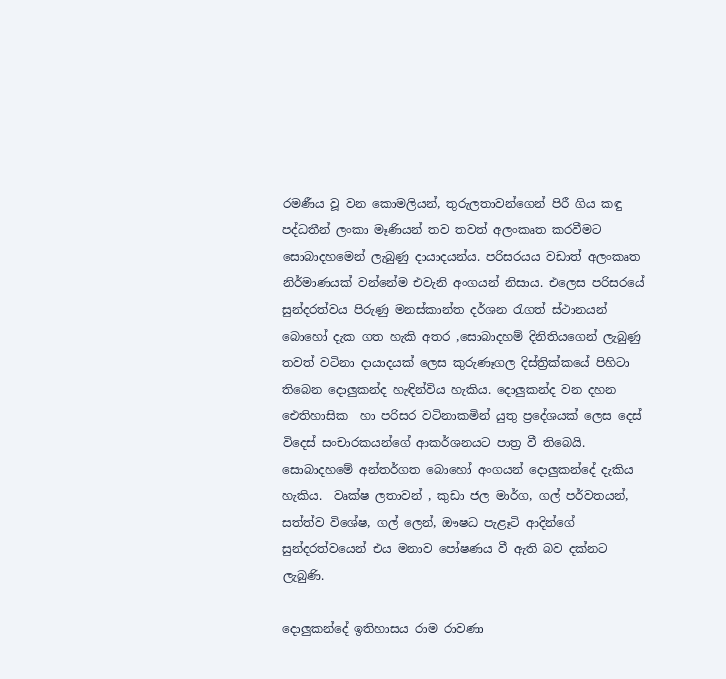රමණීය වූ වන කොමලියන්, තුරුලතාවන්ගෙන් පිරී ගිය කඳු පද්ධතීන් ලංකා මෑණියන් තව තවත් අලංකෘත කරවීමට සොබාදහමෙන් ලැබුණු දායාදයන්ය. පරිසරයය වඩාත් අලංකෘත නිර්මාණයක් වන්නේම එවැනි අංගයන් නිසාය. එලෙස පරිසරයේ සුන්දරත්වය පිරුණු මනස්කාන්ත දර්ශන රැගත් ස්ථානයන් බොහෝ දැක ගත හැකි අතර ,සොබාදහම් දිනිතියගෙන් ලැබුණු තවත් වටිනා දායාදයක් ලෙස කුරුණෑගල දිස්ත්‍රික්කයේ පිහිටා තිබෙන දොලුකන්ද හැඳින්විය හැකිය. දොලුකන්ද වන දහන ඓතිහාසික  හා පරිසර වටිනාකමින් යුතු ප්‍රදේශයක් ලෙස දෙස් විදෙස් සංචාරකයන්ගේ ආකර්ශනයට පාත්‍ර වී තිබෙයි. සොබාදහමේ අන්තර්ගත බොහෝ අංගයන් දොලුකන්දේ දැකිය හැකිය.  වෘක්ෂ ලතාවන් , කුඩා ජල මාර්ග, ගල් පර්වතයන්, සත්ත්ව විශේෂ, ගල් ලෙන්, ඖෂධ පැළෑටි ආදින්ගේ සුන්දරත්වයෙන් එය මනාව පෝෂණය වී ඇති බව දක්නට ලැබුණි.

දොලුකන්දේ ඉතිහාසය රාම රාවණා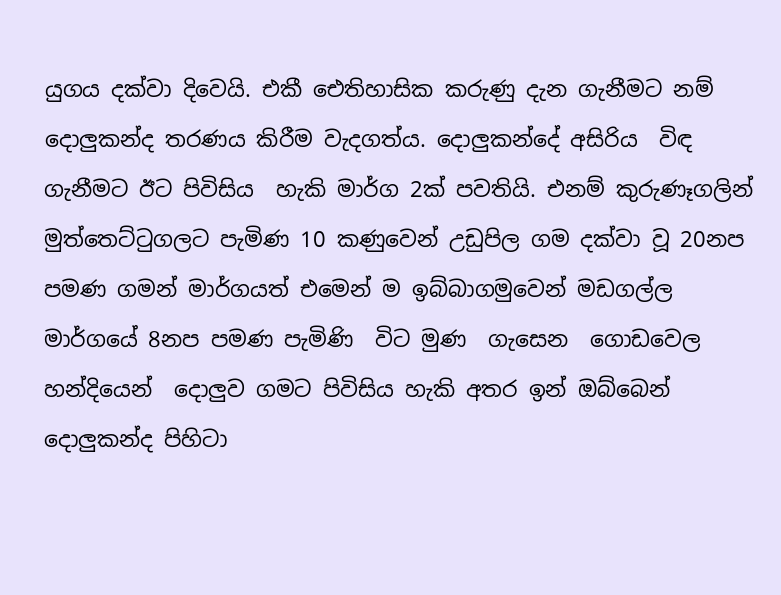යුගය දක්වා දිවෙයි. එකී ඓතිහාසික කරුණු දැන ගැනීමට නම් දොලුකන්ද තරණය කිරීම වැදගත්ය. දොලුකන්දේ අසිරිය  විඳ ගැනීමට ඊට පිවිසිය  හැකි මාර්ග 2ක් පවතියි. එනම් කුරුණෑගලින් මුත්තෙට්ටුගලට පැමිණ 10 කණුවෙන් උඩුපිල ගම දක්වා වූ 20නප පමණ ගමන් මාර්ගයත් එමෙන් ම ඉබ්බාගමුවෙන් මඩගල්ල මාර්ගයේ 8නප පමණ පැමිණි  විට මුණ  ගැසෙන  ගොඩවෙල හන්දියෙන්  දොලුව ගමට පිවිසිය හැකි අතර ඉන් ඔබ්බෙන් දොලුකන්ද පිහිටා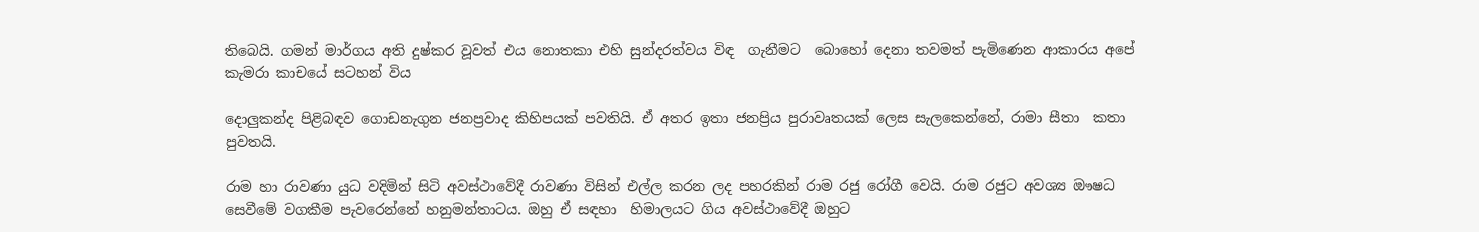තිබෙයි. ගමන් මාර්ගය අති දුෂ්කර වූවත් එය නොතකා එහි සුන්දරත්වය විඳ  ගැනීමට  බොහෝ දෙනා තවමත් පැමිණෙන ආකාරය අපේ කැමරා කාචයේ සටහන් විය

දොලුකන්ද පිළිබඳව ගොඩනැගුන ජනප්‍රවාද කිහිපයක් පවතියි. ඒ අතර ඉතා ජනප්‍රිය පුරාවෘතයක් ලෙස සැලකෙන්නේ, රාමා සීතා  කතා පුවතයි.

රාම හා රාවණා යුධ වදිමින් සිටි අවස්ථාවේදී රාවණා විසින් එල්ල කරන ලද පහරකින් රාම රජු රෝගී වෙයි. රාම රජුට අවශ්‍ය ඖෂධ සෙවීමේ වගකීම පැවරෙන්නේ හනුමන්තාටය. ඔහු ඒ සඳහා  හිමාලයට ගිය අවස්ථාවේදී ඔහුට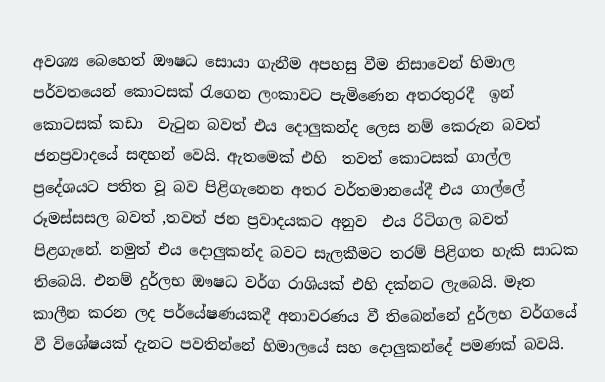අවශ්‍ය බෙහෙත් ඖෂධ සොයා ගැනීම අපහසු වීම නිසාවෙන් හිමාල පර්වතයෙන් කොටසක් රැගෙන ලංකාවට පැමිණෙන අතරතුරදී  ඉන් කොටසක් කඩා  වැටුන බවත් එය දොලුකන්ද ලෙස නම් කෙරුන බවත් ජනප්‍රවාදයේ සඳහන් වෙයි. ඇතමෙක් එහි  තවත් කොටසක් ගාල්ල ප්‍රදේශයට පතිත වූ බව පිළිගැනෙන අතර වර්තමානයේදී එය ගාල්ලේ රූමස්සසල බවත් ,තවත් ජන ප්‍රවාදයකට අනුව  එය රිටිගල බවත් පිළගැනේ. නමුත් එය දොලුකන්ද බවට සැලකීමට තරම් පිළිගත හැකි සාධක තිබෙයි. එනම් දුර්ලභ ඖෂධ වර්ග රාශියක් එහි දක්නට ලැබෙයි. මෑත කාලීන කරන ලද පර්යේෂණයකදී අනාවරණය වී තිබෙන්නේ දුර්ලභ වර්ගයේ වී විශේෂයක් දැනට පවතින්නේ හිමාලයේ සහ දොලුකන්දේ පමණක් බවයි.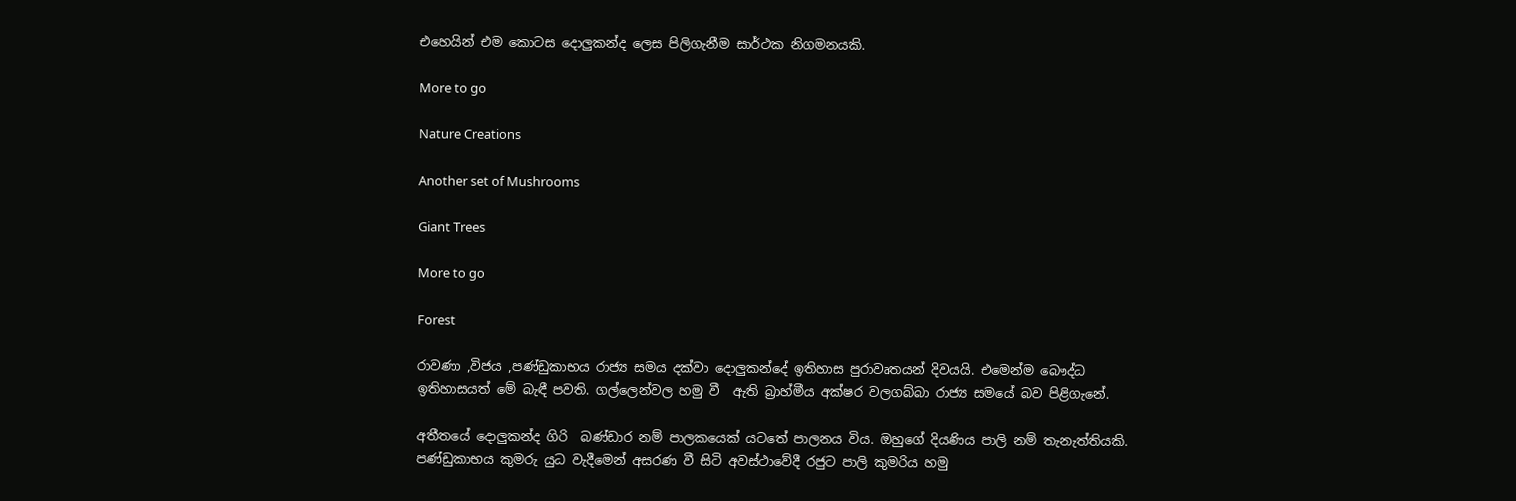එහෙයින් එම කොටස දොලුකන්ද ලෙස පිලිගැනීම සාර්ථක නිගමනයකි.

More to go

Nature Creations

Another set of Mushrooms

Giant Trees

More to go

Forest

රාවණා ,විජය ,පණ්ඩුකාභය රාජ්‍ය සමය දක්වා දොලුකන්දේ ඉතිහාස පුරාවෘතයන් දිවයයි. එමෙන්ම බෞද්ධ ඉතිහාසයත් මේ බැඳී පවති. ගල්ලෙන්වල හමු වී  ඇති බ්‍රාහ්මීය අක්ෂර වලගබ්බා රාජ්‍ය සමයේ බව පිළිගැනේ.

අතීතයේ දොලුකන්ද ගිරි  බණ්ඩාර නම් පාලකයෙක් යටතේ පාලනය විය. ඔහුගේ දියණිය පාලි නම් තැනැත්තියකි. පණ්ඩුකාභය කුමරු යුධ වැදීමෙන් අසරණ වී සිටි අවස්ථාවේදී රජුට පාලි කුමරිය හමු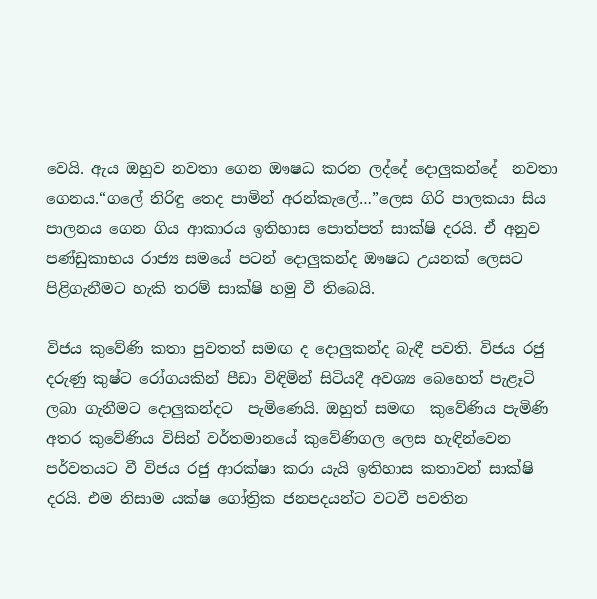වෙයි. ඇය ඔහුව නවතා ගෙන ඖෂධ කරන ලද්දේ දොලුකන්දේ  නවතා ගෙනය.“ගලේ නිරිඳු තෙද පාමින් අරන්කැලේ…”ලෙස ගිරි පාලකයා සිය පාලනය ගෙන ගිය ආකාරය ඉතිහාස පොත්පත් සාක්ෂි දරයි. ඒ අනුව පණ්ඩුකාභය රාජ්‍ය සමයේ පටන් දොලුකන්ද ඖෂධ උයනක් ලෙසට පිළිගැනීමට හැකි තරම් සාක්ෂි හමු වී තිබෙයි.

විජය කුවේණි කතා පුවතත් සමඟ ද දොලුකන්ද බැඳී පවති. විජය රජු දරුණු කුෂ්ට රෝගයකින් පීඩා විඳිමින් සිටියදී අවශ්‍ය බෙහෙත් පැළෑටි ලබා ගැනීමට දොලුකන්දට  පැමිණෙයි. ඔහුත් සමඟ  කුවේණිය පැමිණි අතර කුවේණිය විසින් වර්තමානයේ කුවේණිගල ලෙස හැඳින්වෙන පර්වතයට වී විජය රජු ආරක්ෂා කරා යැයි ඉතිහාස කතාවන් සාක්ෂි දරයි. එම නිසාම යක්ෂ ගෝත්‍රික ජනපදයන්ට වටවී පවතින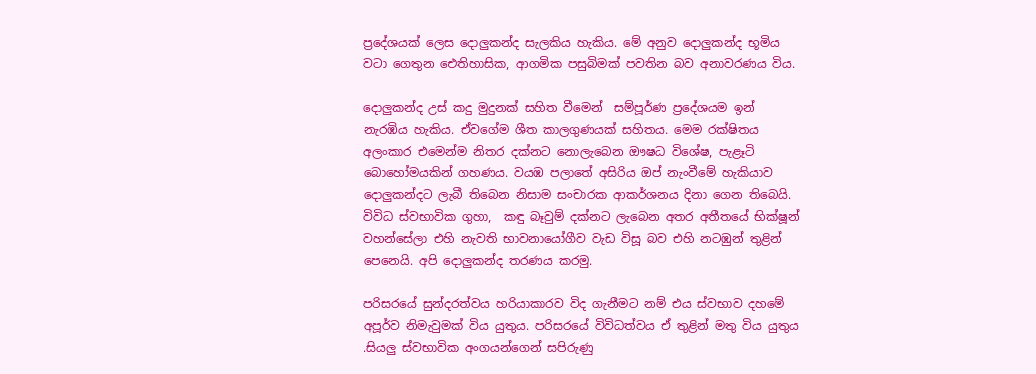ප්‍රදේශයක් ලෙස දොලුකන්ද සැලකිය හැකිය. මේ අනුව දොලුකන්ද භූමිය වටා ගෙතුන ඓතිහාසික, ආගමික පසුබිමක් පවතින බව අනාවරණය විය.

දොලුකන්ද උස් කදු මුදුනක් සහිත වීමෙන්  සම්පූර්ණ ප්‍රදේශයම ඉන් නැරඹිය හැකිය. ඒවගේම ශීත කාලගුණයක් සහිතය. මෙම රක්ෂිතය අලංකාර එමෙන්ම නිතර දක්නට නොලැබෙන ඖෂධ විශේෂ, පැළෑටි බොහෝමයකින් ගහණය. වයඹ පලාතේ අසිරිය ඔප් නැංවීමේ හැකියාව දොලුකන්දට ලැබී තිබෙන නිසාම සංචාරක ආකර්ශනය දිනා ගෙන තිබෙයි. විවිධ ස්වභාවික ගුහා,  කඳු බෑවුම් දක්නට ලැබෙන අතර අතීතයේ භික්ෂූන් වහන්සේලා එහි නැවති භාවනායෝගීව වැඩ විසූ බව එහි නටඹුන් තුළින් පෙනෙයි. අපි දොලුකන්ද තරණය කරමු.

පරිසරයේ සුන්දරත්වය හරියාකාරව විද ගැනීමට නම් එය ස්වභාව දහමේ අපූර්ව නිමැවුමක් විය යුතුය. පරිසරයේ විවිධත්වය ඒ තුළින් මතු විය යුතුය .සියලු ස්වභාවික අංගයන්ගෙන් සපිරුණු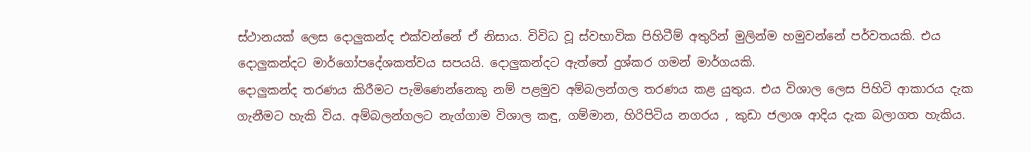ස්ථානයක් ලෙස දොලුකන්ද එක්වන්නේ ඒ නිසාය. විවිධ වූ ස්වභාවික පිහිටීම් අතුරින් මුලින්ම හමුවන්නේ පර්වතයකි. එය දොලුකන්දට මාර්ගෝපදේශකත්වය සපයයි. දොලුකන්දට ඇත්තේ දුශ්කර ගමන් මාර්ගයකි.
දොලුකන්ද තරණය කිරීමට පැමිණෙන්නෙකු නම් පළමුව අම්බලන්ගල තරණය කළ යුතුය. එය විශාල ලෙස පිහිටි ආකාරය දැක ගැනීමට හැකි විය. අම්බලන්ගලට නැග්ගාම විශාල කඳු, ගම්මාන, හිරිපිටිය නගරය , කුඩා ජලාශ ආදිය දැක බලාගත හැකිය.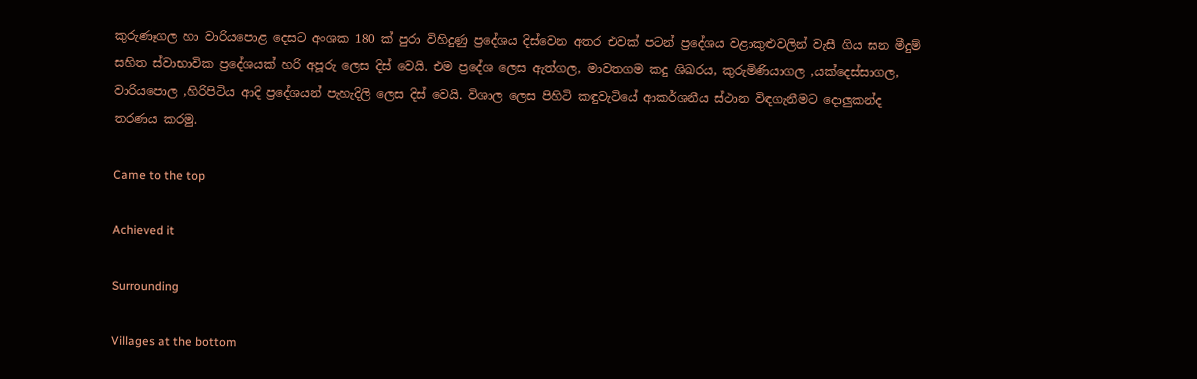කුරුණෑගල හා වාරියපොළ දෙසට අංශක 180 ක් පුරා විහිදුණු ප්‍රදේශය දිස්වෙන අතර එවක් පටන් ප්‍රදේශය වළාකුළුවලින් වැසී ගිය ඝන මීදුම් සහිත ස්වාභාවික ප්‍රදේශයක් හරි අපූරු ලෙස දිස් වෙයි. එම ප්‍රදේශ ලෙස ඇත්ගල, මාවතගම කදු ශිඛරය, කුරුමිණියාගල ,යක්දෙස්සාගල, වාරියපොල ,හිරිපිටිය ආදි ප්‍රදේශයන් පැහැදිලි ලෙස දිස් වෙයි. විශාල ලෙස පිහිටි කඳුවැටියේ ආකර්ශනීය ස්ථාන විඳගැනීමට දොලුකන්ද තරණය කරමු.

Came to the top

Achieved it

Surrounding

Villages at the bottom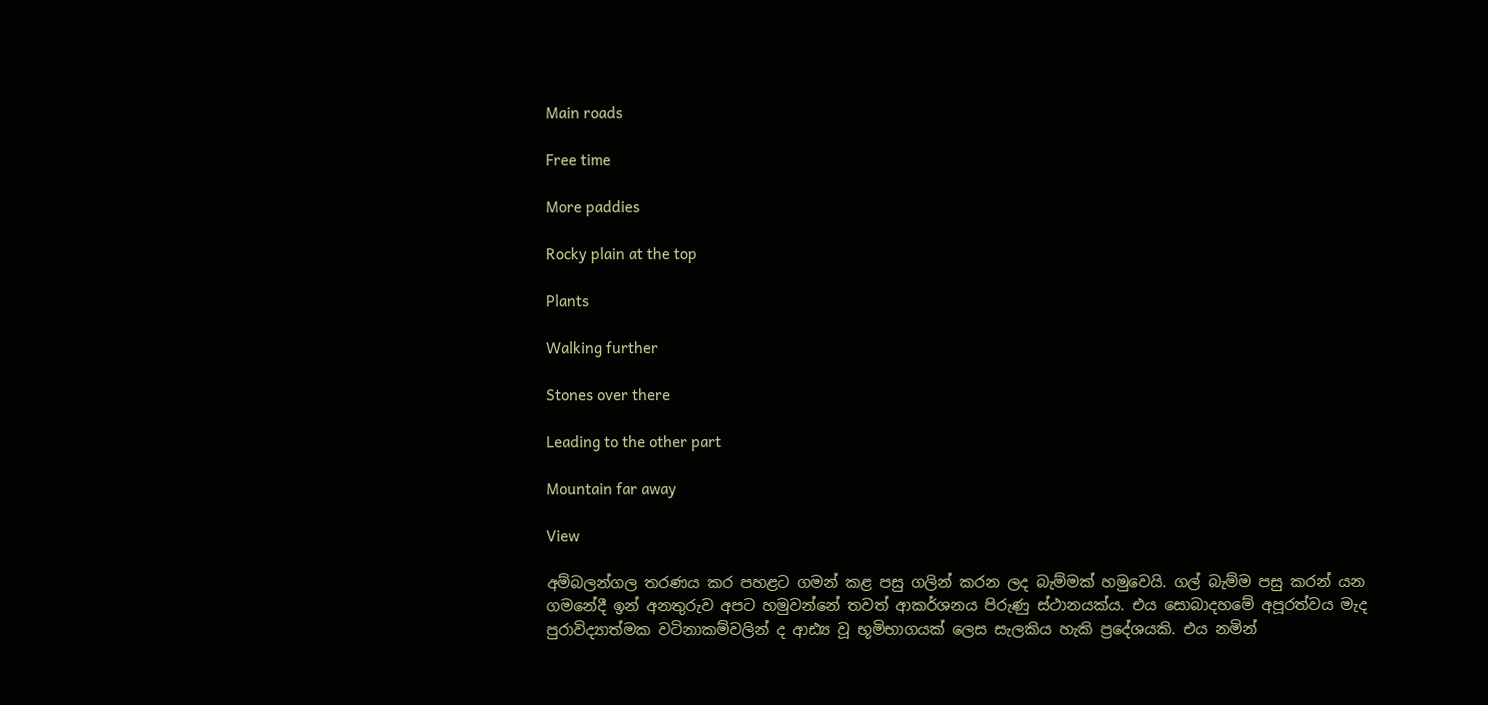Main roads

Free time

More paddies

Rocky plain at the top

Plants

Walking further

Stones over there

Leading to the other part

Mountain far away

View

අම්බලන්ගල තරණය කර පහළට ගමන් කළ පසු ගලින් කරන ලද බැම්මක් හමුවෙයි. ගල් බැම්ම පසු කරන් යන ගමනේදී ඉන් අනතුරුව අපට හමුවන්නේ තවත් ආකර්ශනය පිරුණු ස්ථානයක්ය. එය සොබාදහමේ අපූරත්වය මැද පුරාවිද්‍යාත්මක වටිනාකම්වලින් ද ආඪ්‍ය වූ භූමිභාගයක් ලෙස සැලකිය හැකි ප්‍රදේශයකි. එය නමින්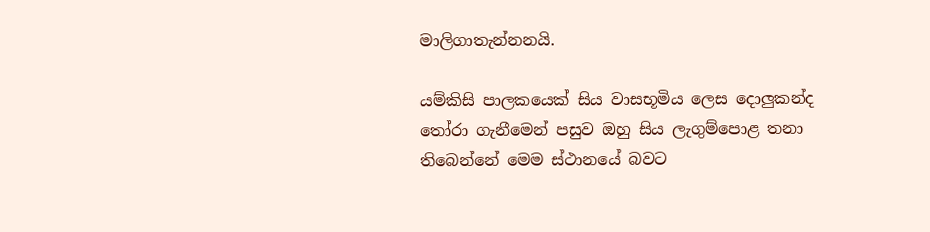මාලිගාතැන්නනයි.

යම්කිසි පාලකයෙක් සිය වාසභූමිය ලෙස දොලුකන්ද තෝරා ගැනීමෙන් පසුව ඔහු සිය ලැගුම්පොළ තනා තිබෙන්නේ මෙම ස්ථානයේ බවට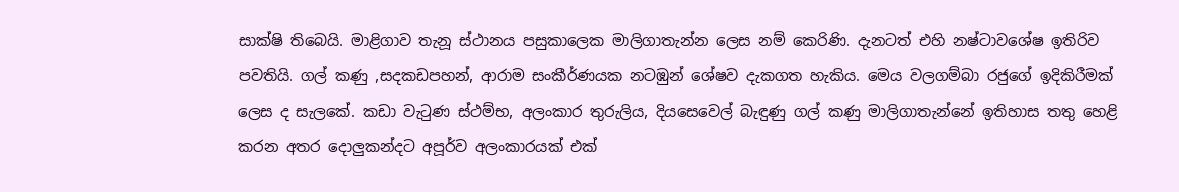සාක්ෂි තිබෙයි. මාළිගාව තැනූ ස්ථානය පසුකාලෙක මාලිගාතැන්න ලෙස නම් කෙරිණි. දැනටත් එහි නෂ්ටාවශේෂ ඉතිරිව පවතියි. ගල් කණු ,සදකඩපහන්, ආරාම සංකීර්ණයක නටඹුන් ශේෂව දැකගත හැකිය. මෙය වලගම්බා රජුගේ ඉදිකිරීමක් ලෙස ද සැලකේ. කඩා වැටුණ ස්ථම්භ, අලංකාර තුරුලිය, දියසෙවෙල් බැඳුණු ගල් කණු මාලිගාතැන්නේ ඉතිහාස තතු හෙළි කරන අතර දොලුකන්දට අපූර්ව අලංකාරයක් එක්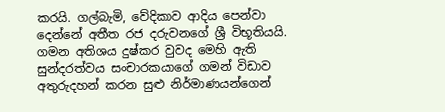කරයි. ගල්බැමි, වේදිකාව ආදිය පෙන්වා දෙන්නේ අතීත රජ දරුවනගේ ශ්‍රී විභූතියයි. ගමන අතිශය දුෂ්කර වුවද මෙහි ඇති සුන්දරත්වය සංචාරකයාගේ ගමන් විඩාව අතුරුදහන් කරන සුළු නිර්මාණයන්ගෙන්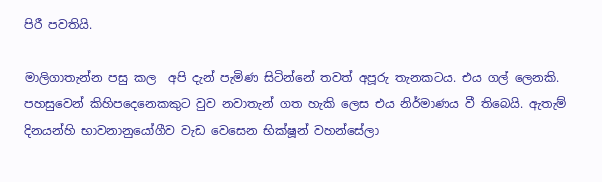පිරී පවතියි.

මාලිගාතැන්න පසු කල  අපි දැන් පැමිණ සිටින්නේ තවත් අපූරු තැනකටය. එය ගල් ලෙනකි. පහසුවෙන් කිහිපදෙනෙකකුට වුව නවාතැන් ගත හැකි ලෙස එය නිර්මාණය වී තිබෙයි. ඇතැම් දිනයන්හි භාවනානුයෝගීව වැඩ වෙසෙන භික්ෂූන් වහන්සේලා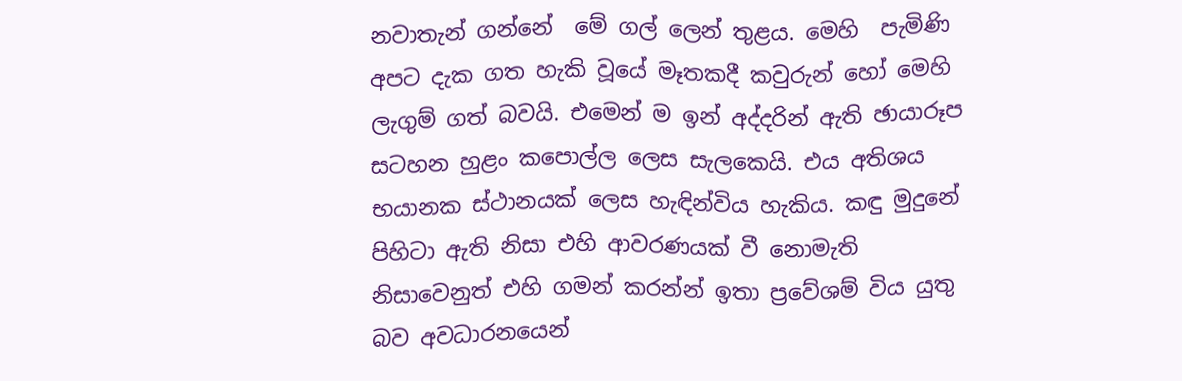නවාතැන් ගන්නේ  මේ ගල් ලෙන් තුළය. මෙහි  පැමිණි අපට දැක ගත හැකි වූයේ මෑතකදී කවුරුන් හෝ මෙහි ලැගුම් ගත් බවයි. එමෙන් ම ඉන් අද්දරින් ඇති ඡායාරූප සටහන හුළං කපොල්ල ලෙස සැලකෙයි. එය අතිශය භයානක ස්ථානයක් ලෙස හැඳින්විය හැකිය. කඳු මුදුනේ පිහිටා ඇති නිසා එහි ආවරණයක් වී නොමැති නිසාවෙනුත් එහි ගමන් කරන්න් ඉතා ප්‍රවේශම් විය යුතු බව අවධාරනයෙන්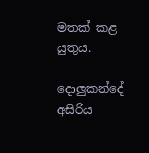මතක් කළ යුතුය.

දොලුකන්දේ අසිරිය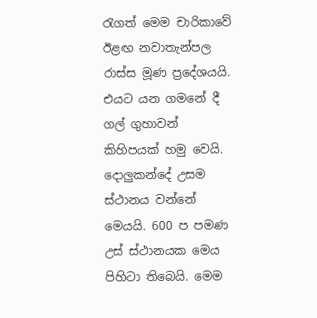රැගත් මෙම චාරිකාවේ ඊළඟ නවාතැන්පල රාස්ස මූණ ප්‍රදේශයයි. එයට යන ගමනේ දී ගල් ගුහාවන් කිහිපයක් හමු වෙයි. දොලුකන්දේ උසම ස්ථානය වන්නේ මෙයයි. 600 ප පමණ උස් ස්ථානයක මෙය පිහිටා තිබෙයි. මෙම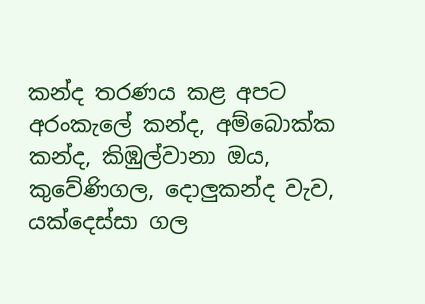කන්ද තරණය කළ අපට අරංකැලේ කන්ද, අම්බොක්ක කන්ද, කිඹුල්වානා ඔය, කුවේණිගල, දොලුකන්ද වැව, යක්දෙස්සා ගල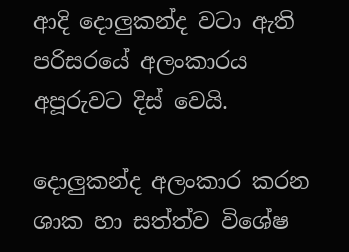ආදි දොලුකන්ද වටා ඇති පරිසරයේ අලංකාරය අපූරුවට දිස් වෙයි.

දොලුකන්ද අලංකාර කරන ශාක හා සත්ත්ව විශේෂ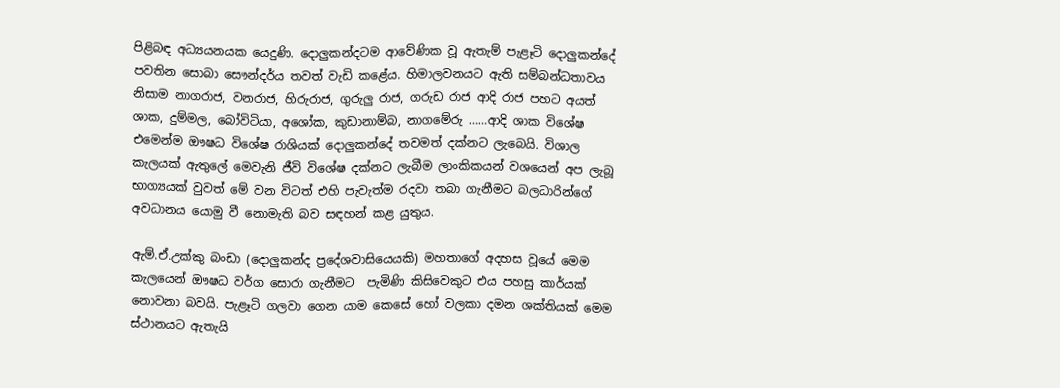පිළිබඳ අධ්‍යයනයක යෙදුණි. දොලුකන්දටම ආවේණික වූ ඇතැම් පැළෑටි දොලුකන්දේ පවතින සොබා සෞන්දර්ය තවත් වැඩි කළේය. හිමාලවනයට ඇති සම්බන්ධතාවය නිසාම නාගරාජ, වනරාජ, හිරුරාජ, ගුරුලු රාජ, ගරුඩ රාජ ආදි රාජ පහට අයත් ශාක, දුම්මල, බෝවිටියා, අශෝක, කුඩානාම්බ, නාගමේරු ……ආදි ශාක විශේෂ එමෙන්ම ඖෂධ විශේෂ රාශියක් දොලුකන්දේ තවමත් දක්නට ලැබෙයි. විශාල කැලයක් ඇතුලේ මෙවැනි ජීවි විශේෂ දක්නට ලැබීම ලාංකිකයන් වශයෙන් අප ලැබූ භාග්‍යයක් වුවත් මේ වන විටත් එහි පැවැත්ම රදවා තබා ගැනීමට බලධාරින්ගේ අවධානය යොමු වී නොමැති බව සඳහන් කළ යුතුය.

ඇම්.ඒ.උක්කු බංඩා (දොලුකන්ද ප්‍රදේශවාසියෙයකි) මහතාගේ අදහස වූයේ මෙම කැලයෙන් ඖෂධ වර්ග සොරා ගැනීමට  පැමිණි කිසිවෙකුට එය පහසු කාර්යක්  නොවනා බවයි. පැළෑටි ගලවා ගෙන යාම කෙසේ හෝ වලකා දමන ශක්තියක් මෙම ස්ථානයට ඇතැයි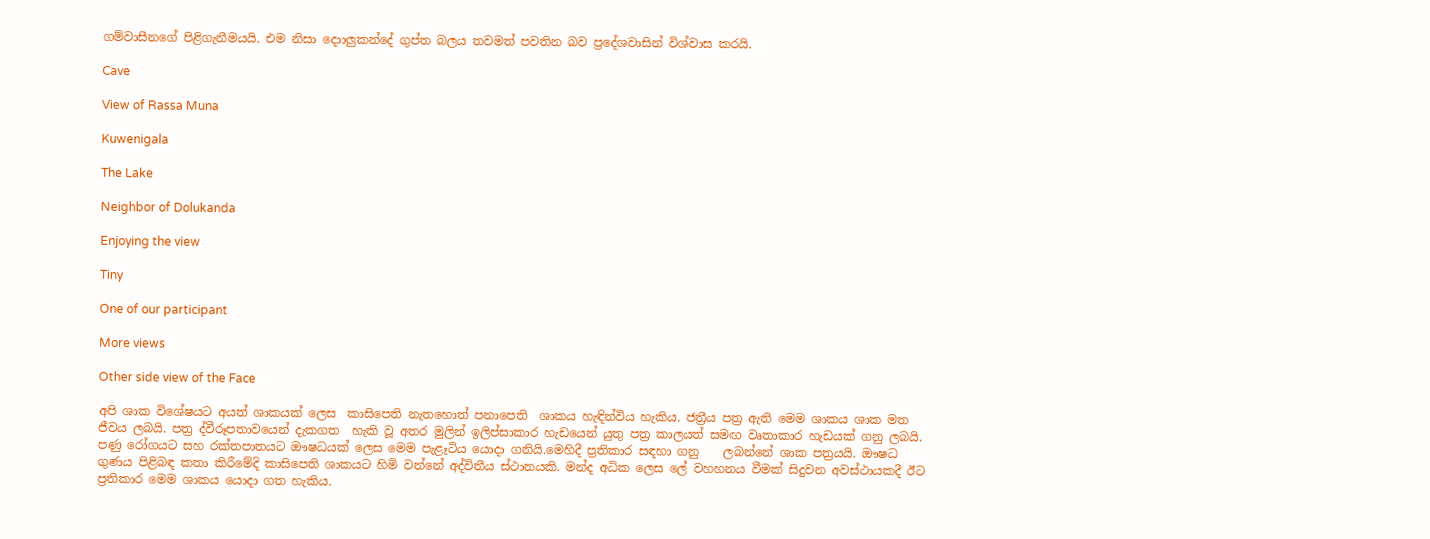ගම්වාසීනගේ පිළිගැනීමයයි. එම නිසා දොාලුකන්දේ ගුප්ත බලය තවමත් පවතින බව ප්‍රදේශවාසින් විශ්වාස කරයි.

Cave

View of Rassa Muna

Kuwenigala

The Lake

Neighbor of Dolukanda

Enjoying the view

Tiny

One of our participant

More views

Other side view of the Face

අපි ශාක විශේෂයට අයත් ශාකයක් ලෙස  කාසිපෙති නැතහොත් පනාපෙති  ශාකය හැඳින්විය හැකිය. ජත්‍රීය පත්‍ර ඇති මෙම ශාකය ශාක මත ජීවය ලබයි. පත්‍ර ද්වීරූපතාවයෙන් දැකගත  හැකි වූ අතර මුලින් ඉලිප්සාකාර හැඩයෙන් යුතු පත්‍ර කාලයත් සමඟ වෘතාකාර හැඩයක් ගනු ලබයි. පණු රෝගයට සහ රක්තපාතයට ඖෂධයක් ලෙස මෙම පැළෑටිය යොදා ගනියි.මෙහිදී ප්‍රතිකාර සඳහා ගනු    ලබන්නේ ශාක පත්‍රයයි. ඖෂධ ගුණය පිළිබඳ කතා කිරීමේදි කාසිපෙති ශාකයට හිමි වන්නේ අද්විතීය ස්ථානයකි. මන්ද අධික ලෙස ලේ වහහනය වීමක් සිදුවන අවස්ථායකදී ඊට ප්‍රතිකාර මෙම ශාකය යොදා ගත හැකිය.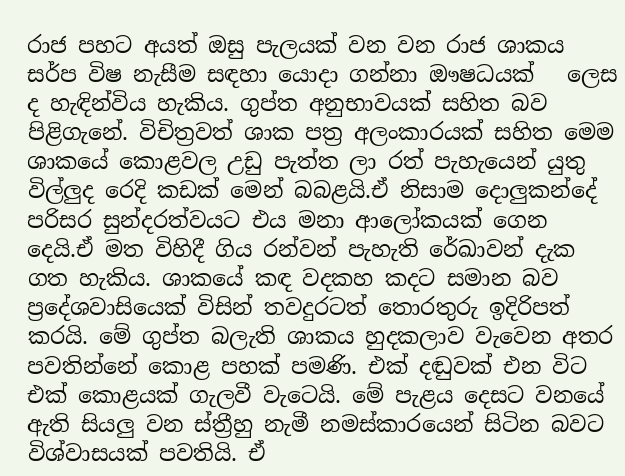රාජ පහට අයත් ඔසු පැලයක් වන වන රාජ ශාකය සර්ප විෂ නැසීම සඳහා යොදා ගන්නා ඖෂධයක්   ලෙස ද හැඳින්විය හැකිය. ගුප්ත අනුභාවයක් සහිත බව පිළිගැනේ. විචිත්‍රවත් ශාක පත්‍ර අලංකාරයක් සහිත මෙම ශාකයේ කොළවල උඩු පැත්ත ලා රත් පැහැයෙන් යුතු විල්ලුද රෙදි කඩක් මෙන් බබළයි.ඒ නිසාම දොලුකන්දේ පරිසර සුන්දරත්වයට එය මනා ආලෝකයක් ගෙන දෙයි.ඒ මත විහිදී ගිය රන්වන් පැහැති රේඛාවන් දැක ගත හැකිය. ශාකයේ කඳ වදකහ කදට සමාන බව ප්‍රදේශවාසියෙක් විසින් තවදුරටත් තොරතුරු ඉදිරිපත් කරයි. මේ ගුප්ත බලැති ශාකය හුදකලාව වැවෙන අතර පවතින්නේ කොළ පහක් පමණි. එක් දඬුවක් එන විට එක් කොළයක් ගැලවී වැටෙයි. මේ පැළය දෙසට වනයේ ඇති සියලු වන ස්ත්‍රීහු නැමී නමස්කාරයෙන් සිටින බවට විශ්වාසයක් පවතියි. ඒ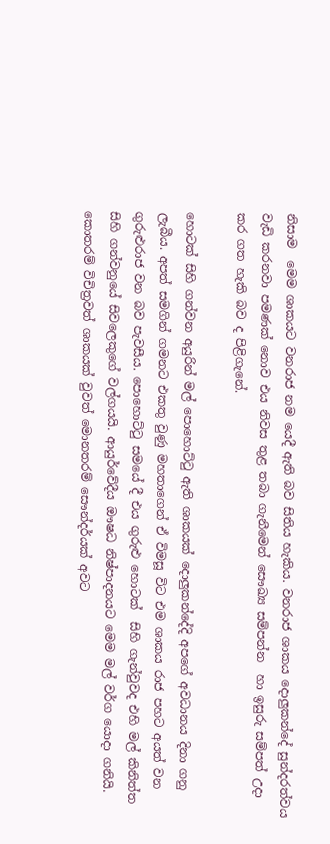නිසාම  මෙම ශාකයට වනරාජ නම යෙදී ඇති බව සිතිය හැකිය. වනරාජ ශාකය දොලුකන්දේ සුන්දරත්වය වැඩි කරනවා පමණක් නොව එය නිවස තුළ තබා ගැනීමෙන් සෞඛ්‍ය සම්පන්න  හා ඉසුරු සම්පත් උදා කර ගත හැකි බව ද පිළිගැනේ.

හොටක් සිහි ගන්වන අයුරින් මල් පොහොට්ටු ඇති ශාකයක් දොලුකන්දේදි අපගේ අවධානය දිනා ගනු ලැබීය. අපත් සමගින් ගමනට එකතු වුණු මහතාගෙන් ඒ විමසූ විට එම ශාකය රාජ පහට අයත් වන ගුරුළුරාජ වන බව පැවසීය. පොහොට්ටු සමයේ දී එය ගුරුළු හොටක්  සිහි ගැන්වුවද එහි මල් කිනිත්ත සිහි ගන්වනුයේ සිවලෙකුගේ වල්ගයයි. ආයුර්වේදීය ඖෂධ නිෂ්පාදනයට මෙම මල් වර්ග යොදා ගනියි. කොතරම් විචිත්‍රවත් ශාකයක් වුවත් මොනතරම් සෞන්දර්යක් අවට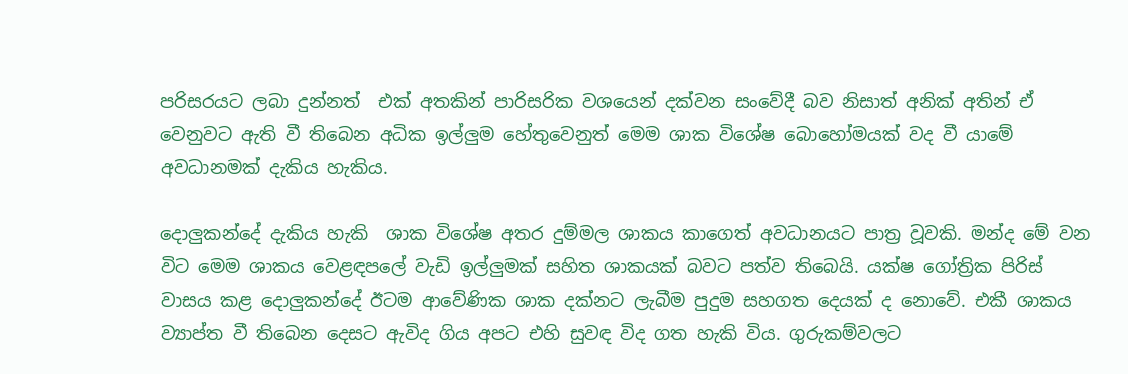පරිසරයට ලබා දුන්නත්  එක් අතකින් පාරිසරික වශයෙන් දක්වන සංවේදී බව නිසාත් අනික් අතින් ඒ වෙනුවට ඇති වී තිබෙන අධික ඉල්ලුම හේතුවෙනුත් මෙම ශාක විශේෂ බොහෝමයක් වද වී යාමේ අවධානමක් දැකිය හැකිය.

දොලුකන්දේ දැකිය හැකි  ශාක විශේෂ අතර දුම්මල ශාකය කාගෙත් අවධානයට පාත්‍ර වූවකි. මන්ද මේ වන විට මෙම ශාකය වෙළඳපලේ වැඩි ඉල්ලුමක් සහිත ශාකයක් බවට පත්ව තිබෙයි. යක්ෂ ගෝත්‍රික පිරිස් වාසය කළ දොලුකන්දේ ඊටම ආවේණික ශාක දක්නට ලැබීම පුදුම සහගත දෙයක් ද නොවේ. එකී ශාකය ව්‍යාප්ත වී තිබෙන දෙසට ඇවිද ගිය අපට එහි සුවඳ විද ගත හැකි විය. ගුරුකම්වලට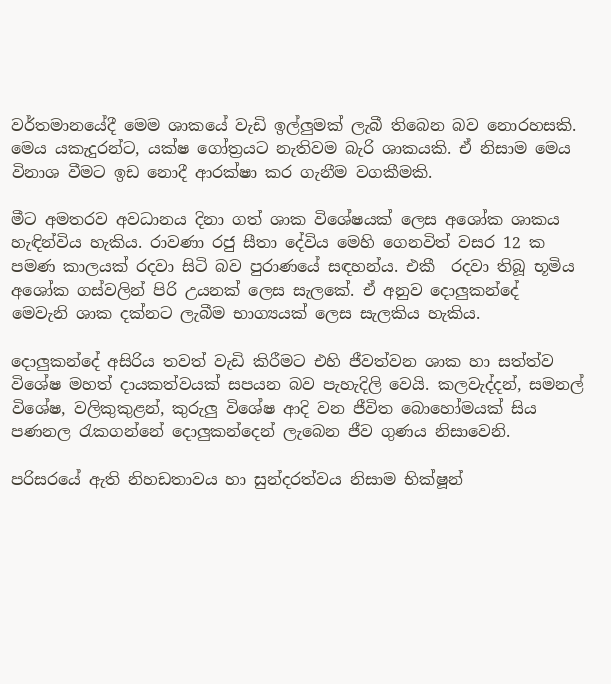වර්තමානයේදී මෙම ශාකයේ වැඩි ඉල්ලුමක් ලැබී තිබෙන බව නොරහසකි. මෙය යකැදුරන්ට, යක්ෂ ගෝත්‍රයට නැතිවම බැරි ශාකයකි. ඒ නිසාම මෙය විනාශ වීමට ඉඩ නොදී ආරක්ෂා කර ගැනීම වගකීමකි.

මීට අමතරව අවධානය දිනා ගත් ශාක විශේෂයක් ලෙස අශෝක ශාකය හැඳින්විය හැකිය. රාවණා රජු සීතා දේවිය මෙහි ගෙනවිත් වසර 12 ක පමණ කාලයක් රදවා සිටි බව පුරාණයේ සඳහන්ය. එකී  රදවා තිබූ භූමිය අශෝක ගස්වලින් පිරි උයනක් ලෙස සැලකේ. ඒ අනුව දොලුකන්දේ  මෙවැනි ශාක දක්නට ලැබීම භාග්‍යයක් ලෙස සැලකිය හැකිය.

දොලුකන්දේ අසිරිය තවත් වැඩි කිරීමට එහි ජීවත්වන ශාක හා සත්ත්ව විශේෂ මහත් දායකත්වයක් සපයන බව පැහැදිලි වෙයි. කලවැද්දන්, සමනල් විශේෂ, වලිකුකුළන්, කුරුලු විශේෂ ආදි වන ජීවිත බොහෝමයක් සිය පණනල රැකගන්නේ දොලුකන්දෙන් ලැබෙන ජීව ගුණය නිසාවෙනි.

පරිසරයේ ඇති නිහඩතාවය හා සුන්දරත්වය නිසාම භික්ෂූන්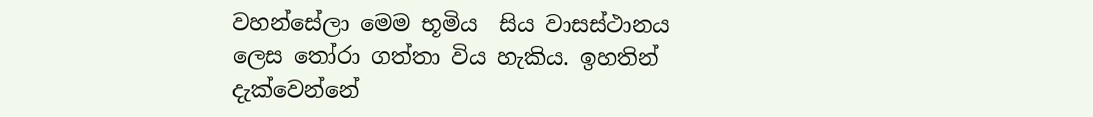වහන්සේලා මෙම භූමිය  සිය වාසස්ථානය ලෙස තෝරා ගත්තා විය හැකිය. ඉහතින් දැක්වෙන්නේ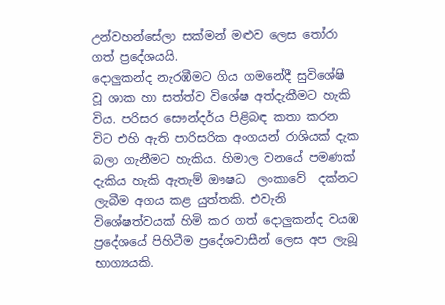උන්වහන්සේලා සක්මන් මළුව ලෙස තෝරා ගත් ප්‍රදේශයයි.
දොලුකන්ද නැරඹීමට ගිය ගමනේදී සුවිශේෂි වූ ශාක හා සත්ත්ව විශේෂ අත්දැකීමට හැකි විය. පරිසර සෞන්දර්ය පිළිබඳ කතා කරන විට එහි ඇති පාරිසරික අංගයන් රාශියක් දැක බලා ගැනීමට හැකිය. හිමාල වනයේ පමණක් දැකිය හැකි ඇතැම් ඖෂධ  ලංකාවේ  දක්නට ලැබීම අගය කළ යුත්තකි. එවැනි විශේෂත්වයක් හිමි කර ගත් දොලුකන්ද වයඹ ප්‍රදේශයේ පිහිටීම ප්‍රදේශවාසීන් ලෙස අප ලැබූ භාග්‍යයකි.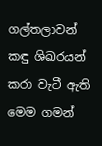ගල්තලාවන්  කඳු ශිඛරයන් කරා වැටී ඇති මෙම ගමන්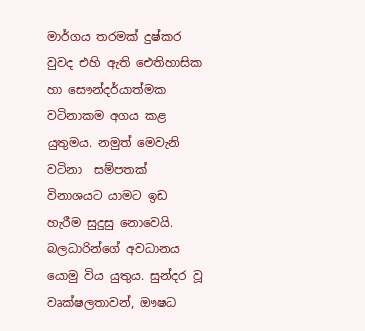මාර්ගය තරමක් දුෂ්කර වුවද එහි ඇති ඓතිහාසික හා සෞන්දර්යාත්මක වටිනාකම අගය කළ යුතුමය. නමුත් මෙවැනි වටිනා  සම්පතක් විනාශයට යාමට ඉඩ හැරීම සුදුසු නොවෙයි. බලධාරින්ගේ අවධානය යොමු විය යුතුය. සුන්දර වූ වෘක්ෂලතාවන්, ඖෂධ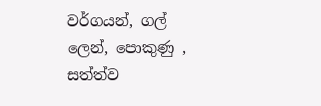වර්ගයන්, ගල් ලෙන්, පොකුණු , සත්ත්ව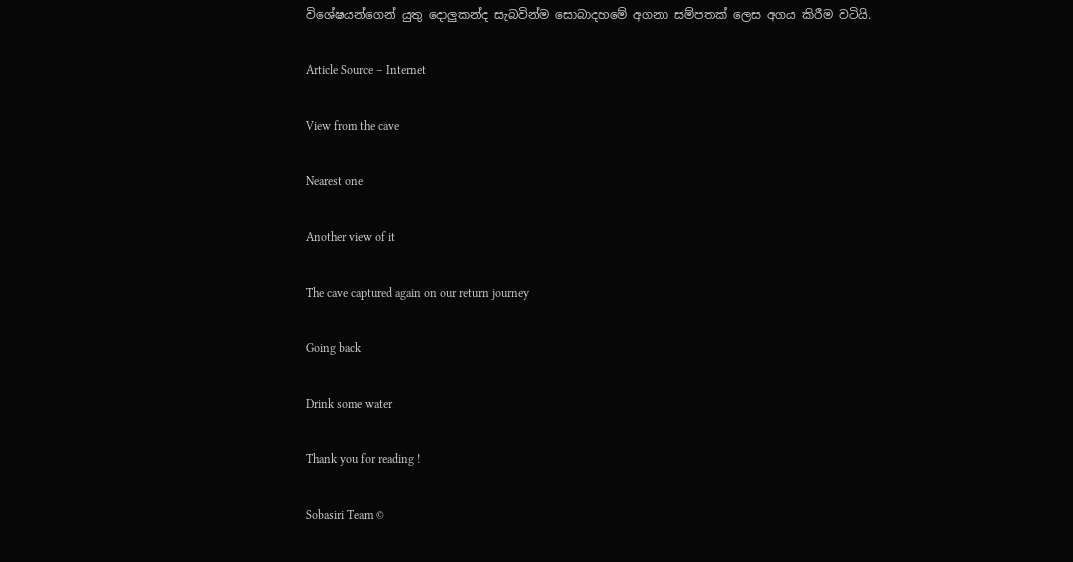විශේෂයන්ගෙන් යුතු දොලුකන්ද සැබවින්ම සොබාදහමේ අගනා සම්පතක් ලෙස අගය කිරීම වටියි.

Article Source – Internet

View from the cave

Nearest one

Another view of it

The cave captured again on our return journey

Going back

Drink some water

Thank you for reading !

Sobasiri Team ©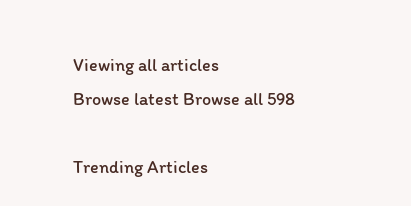Viewing all articles
Browse latest Browse all 598

Trending Articles